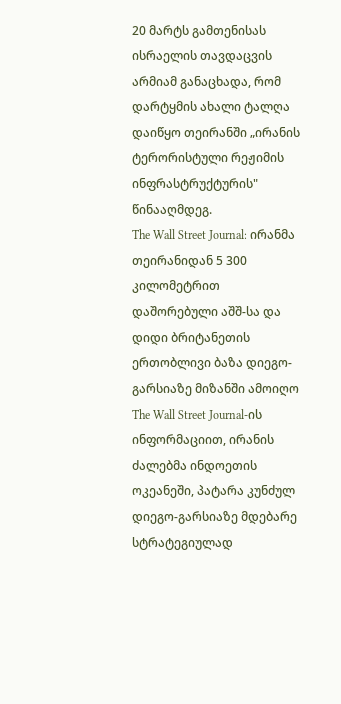20 მარტს გამთენისას ისრაელის თავდაცვის არმიამ განაცხადა, რომ დარტყმის ახალი ტალღა დაიწყო თეირანში „ირანის ტერორისტული რეჟიმის ინფრასტრუქტურის" წინააღმდეგ.
The Wall Street Journal: ირანმა თეირანიდან 5 300 კილომეტრით დაშორებული აშშ-სა და დიდი ბრიტანეთის ერთობლივი ბაზა დიეგო-გარსიაზე მიზანში ამოიღო
The Wall Street Journal-ის ინფორმაციით, ირანის ძალებმა ინდოეთის ოკეანეში, პატარა კუნძულ დიეგო-გარსიაზე მდებარე სტრატეგიულად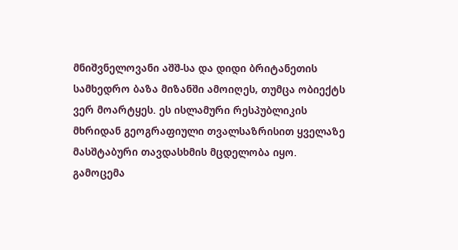მნიშვნელოვანი აშშ-სა და დიდი ბრიტანეთის სამხედრო ბაზა მიზანში ამოიღეს, თუმცა ობიექტს ვერ მოარტყეს. ეს ისლამური რესპუბლიკის მხრიდან გეოგრაფიული თვალსაზრისით ყველაზე მასშტაბური თავდასხმის მცდელობა იყო.
გამოცემა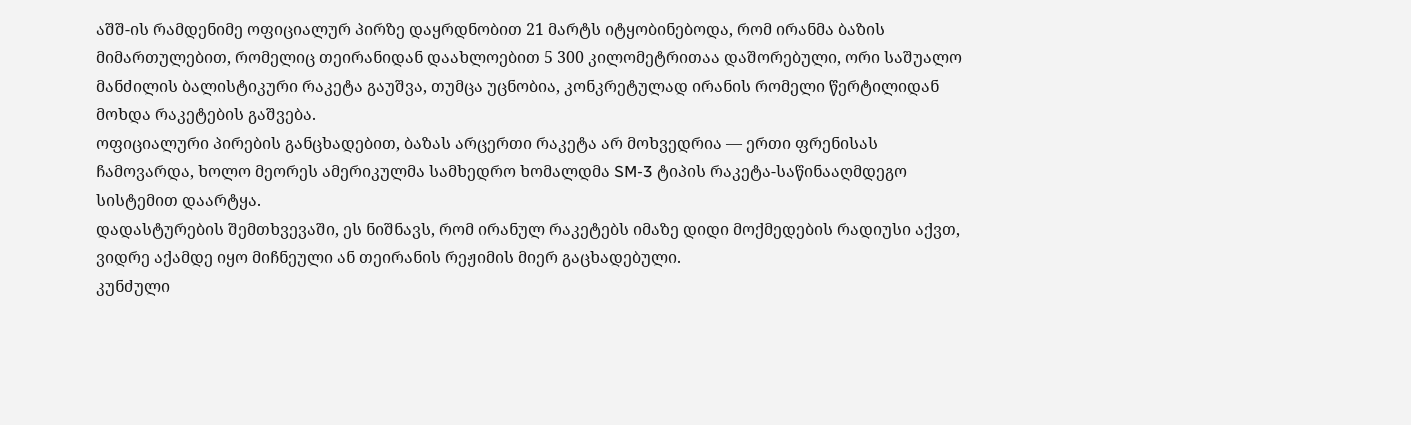აშშ-ის რამდენიმე ოფიციალურ პირზე დაყრდნობით 21 მარტს იტყობინებოდა, რომ ირანმა ბაზის მიმართულებით, რომელიც თეირანიდან დაახლოებით 5 300 კილომეტრითაა დაშორებული, ორი საშუალო მანძილის ბალისტიკური რაკეტა გაუშვა, თუმცა უცნობია, კონკრეტულად ირანის რომელი წერტილიდან მოხდა რაკეტების გაშვება.
ოფიციალური პირების განცხადებით, ბაზას არცერთი რაკეტა არ მოხვედრია — ერთი ფრენისას ჩამოვარდა, ხოლო მეორეს ამერიკულმა სამხედრო ხომალდმა SM-3 ტიპის რაკეტა-საწინააღმდეგო სისტემით დაარტყა.
დადასტურების შემთხვევაში, ეს ნიშნავს, რომ ირანულ რაკეტებს იმაზე დიდი მოქმედების რადიუსი აქვთ, ვიდრე აქამდე იყო მიჩნეული ან თეირანის რეჟიმის მიერ გაცხადებული.
კუნძული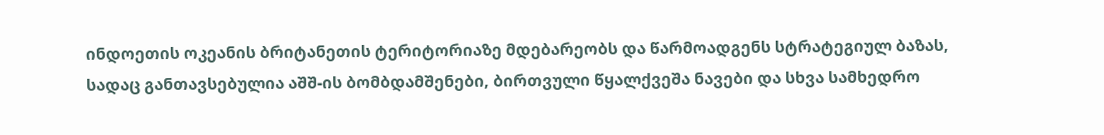ინდოეთის ოკეანის ბრიტანეთის ტერიტორიაზე მდებარეობს და წარმოადგენს სტრატეგიულ ბაზას, სადაც განთავსებულია აშშ-ის ბომბდამშენები, ბირთვული წყალქვეშა ნავები და სხვა სამხედრო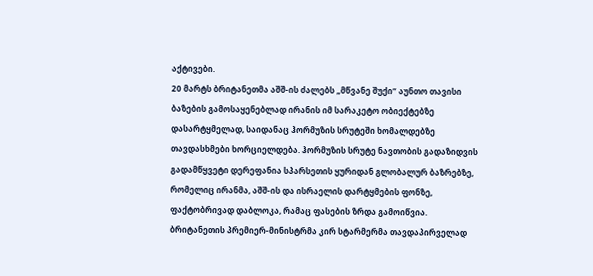აქტივები.
20 მარტს ბრიტანეთმა აშშ-ის ძალებს „მწვანე შუქი“ აუნთო თავისი ბაზების გამოსაყენებლად ირანის იმ სარაკეტო ობიექტებზე დასარტყმელად, საიდანაც ჰორმუზის სრუტეში ხომალდებზე თავდასხმები ხორციელდება. ჰორმუზის სრუტე ნავთობის გადაზიდვის გადამწყვეტი დერეფანია სპარსეთის ყურიდან გლობალურ ბაზრებზე, რომელიც ირანმა, აშშ-ის და ისრაელის დარტყმების ფონზე, ფაქტობრივად დაბლოკა, რამაც ფასების ზრდა გამოიწვია.
ბრიტანეთის პრემიერ-მინისტრმა კირ სტარმერმა თავდაპირველად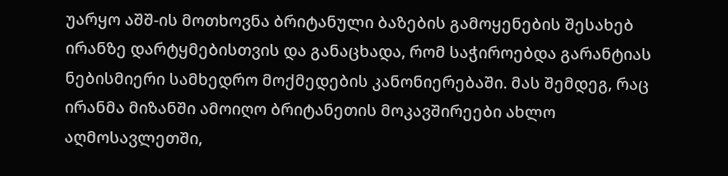უარყო აშშ-ის მოთხოვნა ბრიტანული ბაზების გამოყენების შესახებ ირანზე დარტყმებისთვის და განაცხადა, რომ საჭიროებდა გარანტიას ნებისმიერი სამხედრო მოქმედების კანონიერებაში. მას შემდეგ, რაც ირანმა მიზანში ამოიღო ბრიტანეთის მოკავშირეები ახლო აღმოსავლეთში,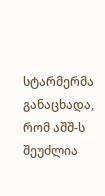სტარმერმა განაცხადა, რომ აშშ-ს შეუძლია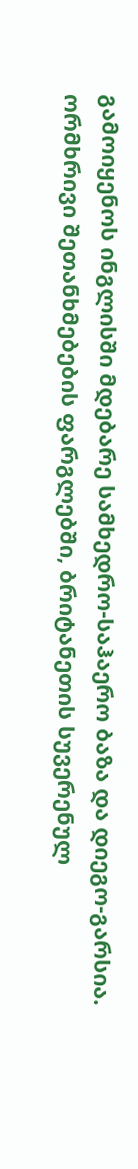გამოიყენოს ინგლისში მდებარე სამხედრო-საჰაერო ბაზა და დიეგო-გარსია.
ორმხრივი შეთანხმებების ფარგლებში, ბრიტანეთის სუვერენულ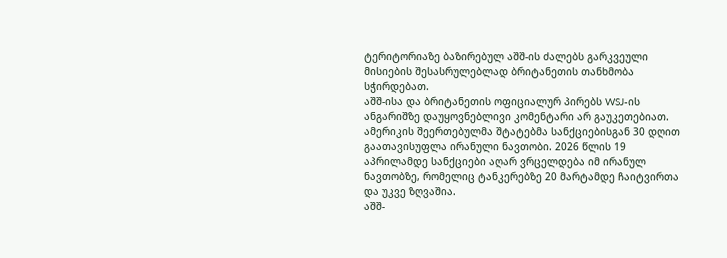ტერიტორიაზე ბაზირებულ აშშ-ის ძალებს გარკვეული მისიების შესასრულებლად ბრიტანეთის თანხმობა სჭირდებათ.
აშშ-ისა და ბრიტანეთის ოფიციალურ პირებს WSJ-ის ანგარიშზე დაუყოვნებლივი კომენტარი არ გაუკეთებიათ.
ამერიკის შეერთებულმა შტატებმა სანქციებისგან 30 დღით გაათავისუფლა ირანული ნავთობი. 2026 წლის 19 აპრილამდე სანქციები აღარ ვრცელდება იმ ირანულ ნავთობზე, რომელიც ტანკერებზე 20 მარტამდე ჩაიტვირთა და უკვე ზღვაშია.
აშშ-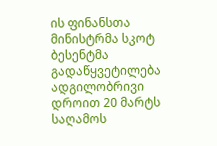ის ფინანსთა მინისტრმა სკოტ ბესენტმა გადაწყვეტილება ადგილობრივი დროით 20 მარტს საღამოს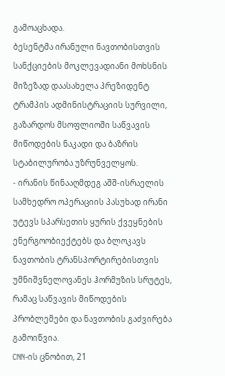გამოაცხადა.
ბესენტმა ირანული ნავთობისთვის სანქციების მოკლევადიანი მოხსნის მიზეზად დაასახელა პრეზიდენტ ტრამპის ადმინისტრაციის სურვილი, გაზარდოს მსოფლიოში საწვავის მიწოდების ნაკადი და ბაზრის სტაბილურობა უზრუნველყოს.
- ირანის წინააღმდეგ აშშ-ისრაელის სამხედრო ოპერაციის პასუხად ირანი უტევს სპარსეთის ყურის ქვეყნების ენერგოობიექტებს და ბლოკავს ნავთობის ტრანსპორტირებისთვის უმნიშვნელოვანეს ჰორმუზის სრუტეს, რამაც საწვავის მიწოდების პრობლემები და ნავთობის გაძვირება გამოიწვია.
CNN-ის ცნობით, 21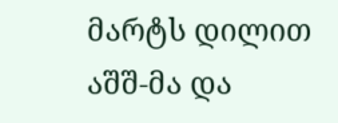მარტს დილით აშშ-მა და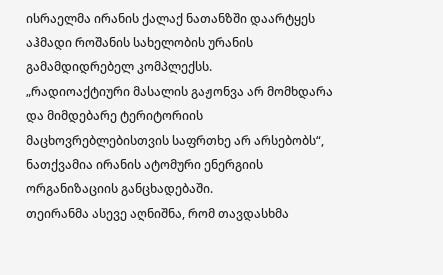ისრაელმა ირანის ქალაქ ნათანზში დაარტყეს აჰმადი როშანის სახელობის ურანის გამამდიდრებელ კომპლექსს.
„რადიოაქტიური მასალის გაჟონვა არ მომხდარა და მიმდებარე ტერიტორიის მაცხოვრებლებისთვის საფრთხე არ არსებობს“, ნათქვამია ირანის ატომური ენერგიის ორგანიზაციის განცხადებაში.
თეირანმა ასევე აღნიშნა, რომ თავდასხმა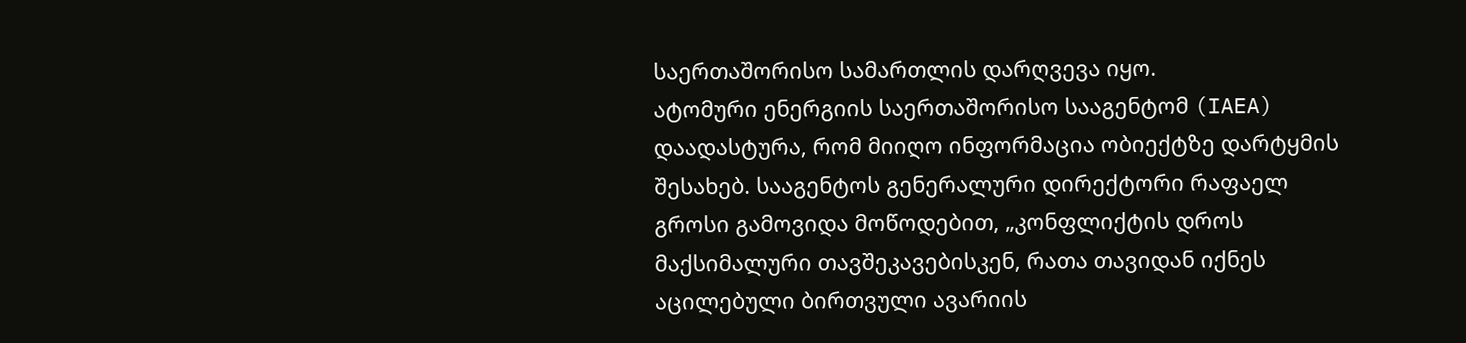საერთაშორისო სამართლის დარღვევა იყო.
ატომური ენერგიის საერთაშორისო სააგენტომ (IAEA) დაადასტურა, რომ მიიღო ინფორმაცია ობიექტზე დარტყმის შესახებ. სააგენტოს გენერალური დირექტორი რაფაელ გროსი გამოვიდა მოწოდებით, „კონფლიქტის დროს მაქსიმალური თავშეკავებისკენ, რათა თავიდან იქნეს აცილებული ბირთვული ავარიის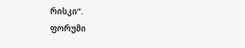რისკი“.
ფორუმი